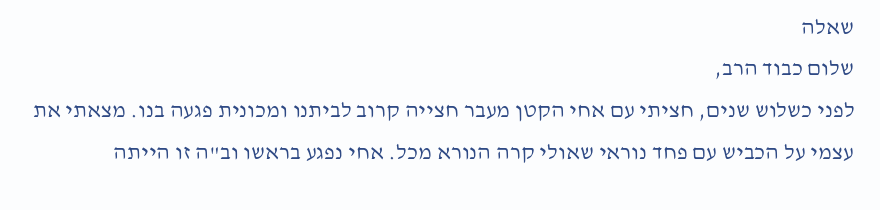שאלה
שלום כבוד הרב,
לפני כשלוש שנים, חציתי עם אחי הקטן מעבר חצייה קרוב לביתנו ומכונית פגעה בנו. מצאתי את עצמי על הכביש עם פחד נוראי שאולי קרה הנורא מכל. אחי נפגע בראשו וב"ה זו הייתה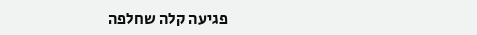פגיעה קלה שחלפה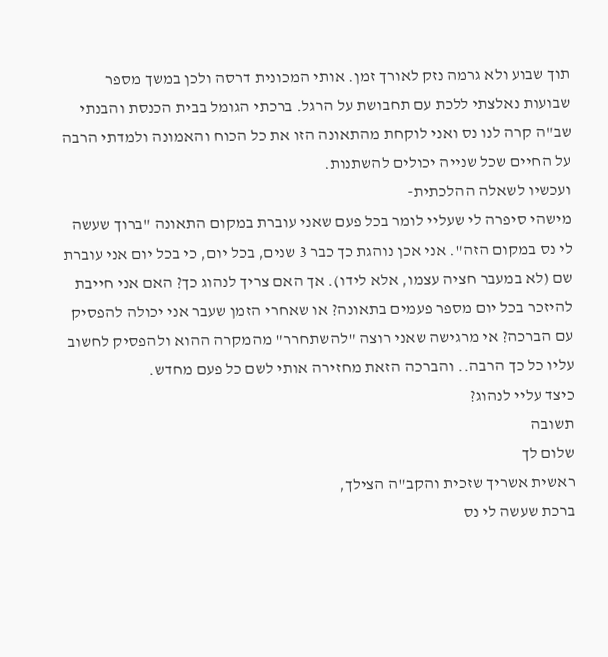תוך שבוע ולא גרמה נזק לאורך זמן. אותי המכונית דרסה ולכן במשך מספר שבועות נאלצתי ללכת עם תחבושת על הרגל. ברכתי הגומל בבית הכנסת והבנתי שב"ה קרה לנו נס ואני לוקחת מהתאונה הזו את כל הכוח והאמונה ולמדתי הרבה על החיים שכל שנייה יכולים להשתנות.
ועכשיו לשאלה ההלכתית-
מישהי סיפרה לי שעליי לומר בכל פעם שאני עוברת במקום התאונה "ברוך שעשה לי נס במקום הזה". אני אכן נוהגת כך כבר 3 שנים, בכל יום, כי בכל יום אני עוברת שם (לא במעבר חציה עצמו, אלא לידו). אך האם צריך לנהוג כך? האם אני חייבת להיזכר בכל יום מספר פעמים בתאונה? או שאחרי הזמן שעבר אני יכולה להפסיק עם הברכה? אי מרגישה שאני רוצה "להשתחרר" מהמקרה ההוא ולהפסיק לחשוב עליו כל כך הרבה.. והברכה הזאת מחזירה אותי לשם כל פעם מחדש.
כיצד עליי לנהוג?
תשובה
שלום לך
ראשית אשריך שזכית והקב"ה הצילך,
ברכת שעשה לי נס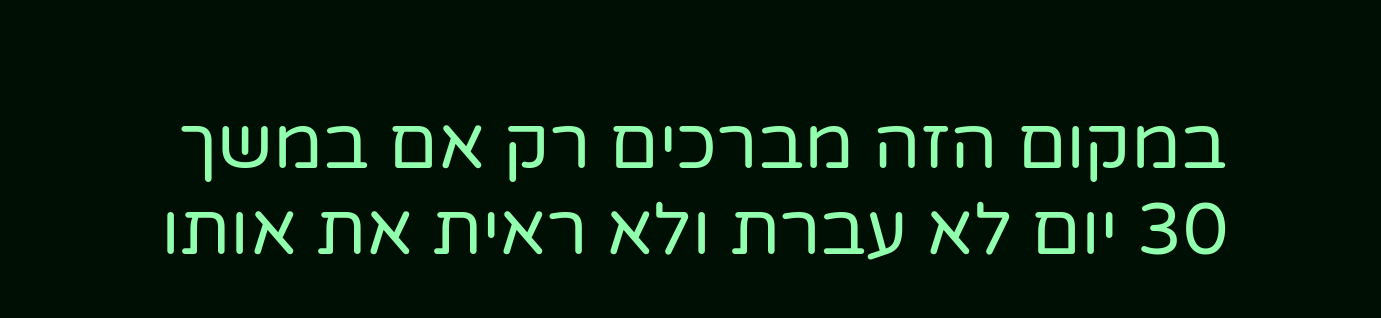במקום הזה מברכים רק אם במשך 30 יום לא עברת ולא ראית את אותו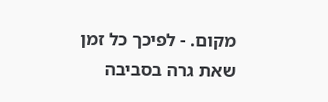מקום. - לפיכך כל זמן שאת גרה בסביבה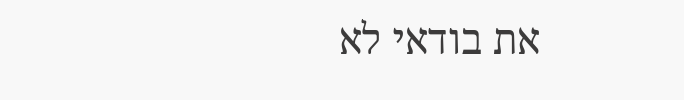את בודאי לא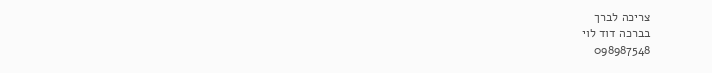צריכה לברך
בברכה דוד לוי
098987548